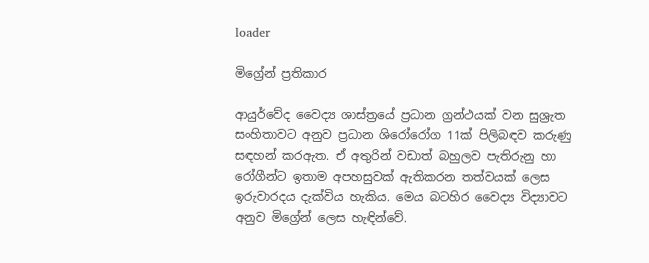loader

මිග්‍රේන් ප්‍රතිකාර

ආයුර්වේද වෛද්‍ය ශාස්ත්‍රයේ ප්‍රධාන ග්‍රන්ථයක් වන සුශ්‍රැත සංහිතාවට අනුව ප්‍රධාන ශිරෝරෝග 11ක් පිලිබඳව කරුණු සඳහන් කරඇත. ඒ අතුරින් වඩාත් බහුලව පැතිරුනු හා රෝගීන්ට ඉතාම අපහසුවක් ඇතිකරන තත්වයක් ලෙස ඉරුවාරදය දැක්විය හැකිය. මෙය බටහිර වෛද්‍ය විද්‍යාවට අනුව මිග්‍රේන් ලෙස හැඳින්වේ.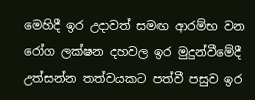මෙහිදී ඉර උදාවත් සමඟ ආරම්භ වන රෝග ලක්ෂන දහවල ඉර මුදුන්වීමේදී උත්සන්න තත්වයකට පත්වී පසුව ඉර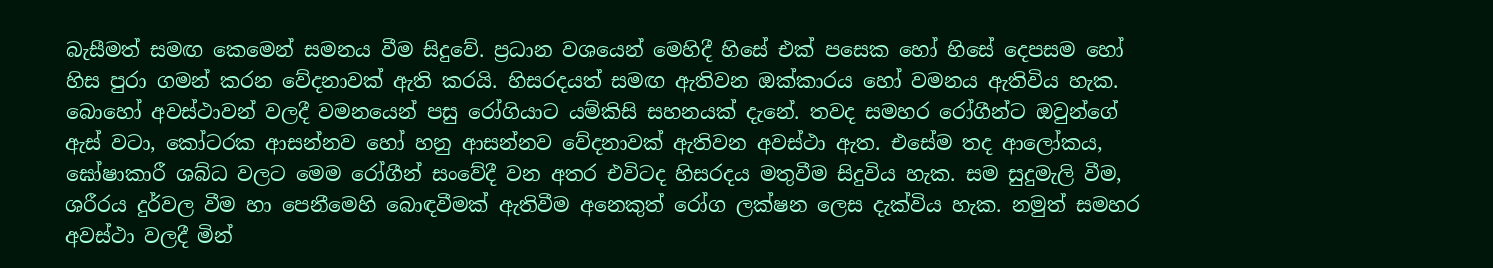බැසීමත් සමඟ කෙමෙන් සමනය වීම සිදුවේ. ප්‍රධාන වශයෙන් මෙහිදී හිසේ එක් පසෙක හෝ හිසේ දෙපසම හෝ හිස පුරා ගමන් කරන වේදනාවක් ඇති කරයි. හිසරදයත් සමඟ ඇතිවන ඔක්කාරය හෝ වමනය ඇතිවිය හැක. බොහෝ අවස්ථාවන් වලදී වමනයෙන් පසු රෝගියාට යම්කිසි සහනයක් දැනේ. තවද සමහර රෝගීන්ට ඔවුන්ගේ ඇස් වටා, කෝටරක ආසන්නව හෝ හනු ආසන්නව වේදනාවක් ඇතිවන අවස්ථා ඇත. එසේම තද ආලෝකය, ඝෝෂාකාරී ශබ්ධ වලට මෙම රෝගීන් සංවේදී වන අතර එවිටද හිසරදය මතුවීම සිදුවිය හැක. සම සුදුමැලි වීම, ශරීරය දුර්වල වීම හා පෙනීමෙහි බොඳවීමක් ඇතිවීම අනෙකුත් රෝග ලක්ෂන ලෙස දැක්විය හැක. නමුත් සමහර අවස්ථා වලදී මින්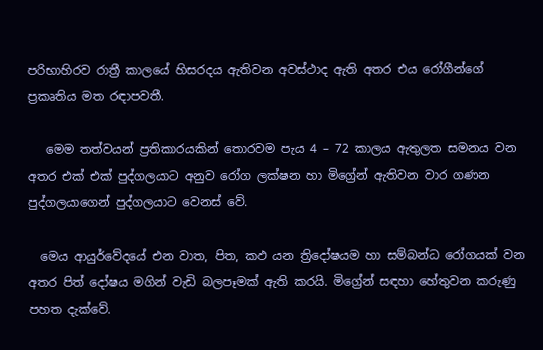පරිභාහිරව රාත්‍රී කාලයේ හිසරදය ඇතිවන අවස්ථාද ඇති අතර එය රෝගීන්ගේ ප්‍රකෘතිය මත රඳාපවතී.

   මෙම තත්වයන් ප්‍රතිකාරයකින් තොරවම පැය 4 – 72 කාලය ඇතුලත සමනය වන අතර එක් එක් පුද්ගලයාට අනුව රෝග ලක්ෂන හා මිග්‍රේන් ඇතිවන වාර ගණන පුද්ගලයාගෙන් පුද්ගලයාට වෙනස් වේ.

  මෙය ආයුර්වේදයේ එන වාත, පිත, කඵ යන ත්‍රිදෝෂයම හා සම්බන්ධ රෝගයක් වන අතර පිත් දෝෂය මගින් වැඩි බලපෑමක් ඇති කරයි. මිග්‍රේන් සඳහා හේතුවන කරුණු පහත දැක්වේ.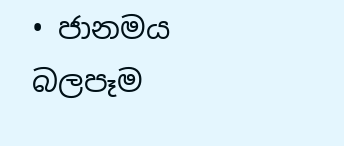• ජානමය බලපෑම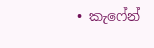• කැෆේන්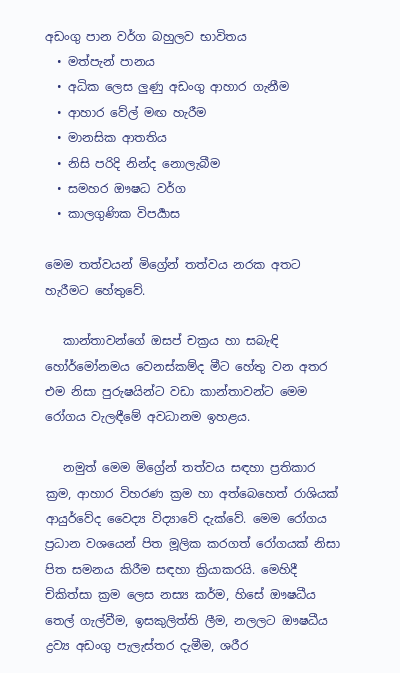අඩංගු පාන වර්ග බහුලව භාවිතය
  • මත්පැන් පානය
  • අධික ලෙස ලුණු අඩංගු ආහාර ගැනීම
  • ආහාර වේල් මඟ හැරීම
  • මානසික ආතතිය
  • නිසි පරිදි නින්ද නොලැබීම
  • සමහර ඖෂධ වර්ග
  • කාලගුණික විපර්‍යාස

මෙම තත්වයන් මිග්‍රේන් තත්වය නරක අතට හැරීමට හේතුවේ.

   කාන්තාවන්ගේ ඔසප් චක්‍රය හා සබැඳි හෝර්මෝනමය වෙනස්කම්ද මීට හේතු වන අතර එම නිසා පුරුෂයින්ට වඩා කාන්තාවන්ට මෙම රෝගය වැලඳීමේ අවධානම ඉහළය.

   නමුත් මෙම මිග්‍රේන් තත්වය සඳහා ප්‍රතිකාර ක්‍රම, ආහාර විහරණ ක්‍රම හා අත්බෙහෙත් රාශියක් ආයුර්වේද වෛද්‍ය විද්‍යාවේ දැක්වේ. මෙම රෝගය ප්‍රධාන වශයෙන් පිත මූලික කරගත් රෝගයක් නිසා පිත සමනය කිරීම සඳහා ක්‍රියාකරයි. මෙහිදී චිකිත්සා ක්‍රම ලෙස නස්‍ය කර්ම, හිසේ ඖෂධීය තෙල් ගැල්වීම, ඉසකුලිත්ති ලීම, නලලට ඖෂධීය ද්‍රව්‍ය අඩංගු පැලැස්තර දැමීම, ශරීර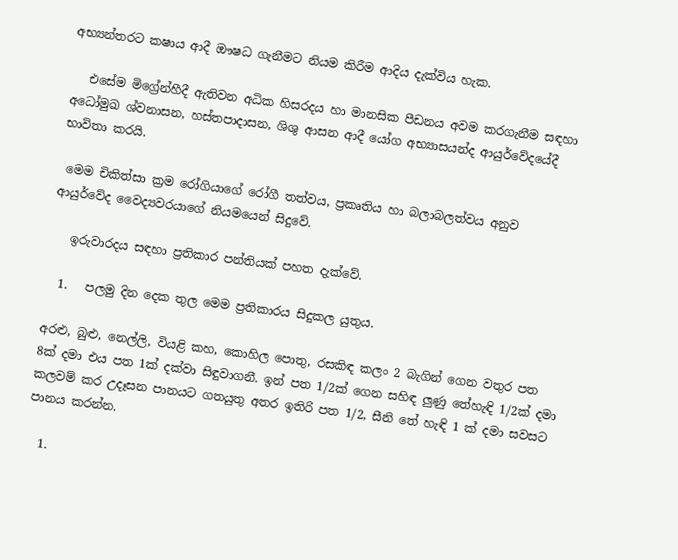අභ්‍යන්තරට කෂාය ආදී ඖෂධ ගැනීමට නියම කිරීම ආදිය දැක්විය හැක.

   එසේම මිග්‍රේන්හීදී ඇතිවන අධික හිසරදය හා මානසික පීඩනය අවම කරගැනීම සඳහා  අධෝමුඛ ශ්වනාසන, හස්තපාදාසන, ශිශු ආසන ආදී යෝග අභ්‍යාසයන්ද ආයුර්වේදයේදී භාවිතා කරයි.

 මෙම චිකිත්සා ක්‍රම රෝගියාගේ රෝගී තත්වය, ප්‍රකෘතිය හා බලාබලත්වය අනුව  ආයුර්වේද වෛද්‍යවරයාගේ නියමයෙන් සිදුවේ.

   ඉරුවාරදය සඳහා ප්‍රතිකාර පන්තියක් පහත දැක්වේ.

  1.   පලමු දින දෙක තුල මෙම ප්‍රතිකාරය සිදුකල යුතුය.

අරළු, බුළු, නෙල්ලි, වියළි කහ, කොහිල පොතු, රසකිඳ කලං 2 බැගින් ගෙන වතුර පත 8ක් දමා එය පත 1ක් දක්වා සිඳුවාගනී. ඉන් පත 1/2ක් ගෙන සහිඳ ලුණු තේහැඳි 1/2ක් දමා කලවම් කර උදෑසන පානයට ගතයුතු අතර ඉතිරි පත 1/2, සීනි තේ හැඳි 1 ක් දමා සවසට පානය කරන්න.

  1.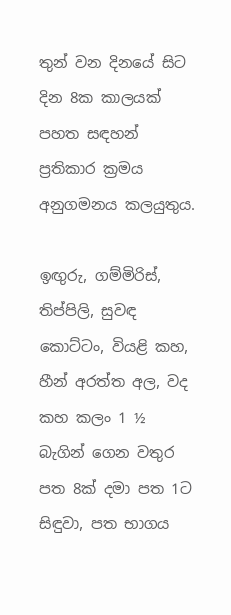තුන් වන දිනයේ සිට දින 8ක කාලයක් පහත සඳහන් ප්‍රතිකාර ක්‍රමය අනුගමනය කලයුතුය.

ඉඟුරු, ගම්මිරිස්, තිප්පිලි, සුවඳ කොට්ටං, වියළි කහ, හීන් අරත්ත අල, වද කහ කලං 1 ½  බැගින් ගෙන වතුර පත 8ක් දමා පත 1ට සිඳුවා, පත භාගය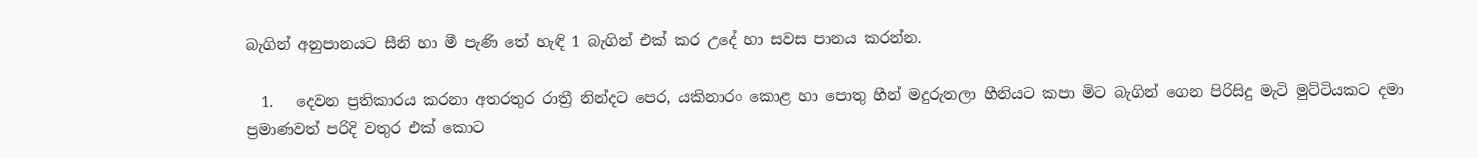බැගින් අනුපානයට සීනි හා මී පැණි තේ හැඳි 1 බැගින් එක් කර උදේ හා සවස පානය කරන්න.

  1.   දෙවන ප්‍රතිකාරය කරනා අතරතුර රාත්‍රී නින්දට පෙර, යකිනාරං කොළ හා පොතු හීන් මදුරුතලා හීනියට කපා මිට බැගින් ගෙන පිරිසිදු මැටි මුට්ටියකට දමා ප්‍රමාණවත් පරිදි වතුර එක් කොට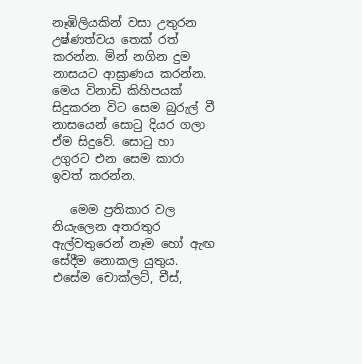නෑඹිලියකින් වසා උතුරන උෂ්ණත්වය තෙක් රත් කරන්න. මින් නගින දුම නාසයට ආඝ්‍රාණය කරන්න. මෙය විනාඩි කිහිපයක් සිදුකරන විට සෙම බුරුල් වී නාසයෙන් සොටු දියර ගලා ඒම සිදුවේ. සොටු හා උගුරට එන සෙම කාරා ඉවත් කරන්න.

   මෙම ප්‍රතිකාර වල නියැලෙන අතරතුර ඇල්වතුරෙන් නෑම හෝ ඇඟ සේදීම නොකල යුතුය. එසේම චොක්ලට්, චීස්,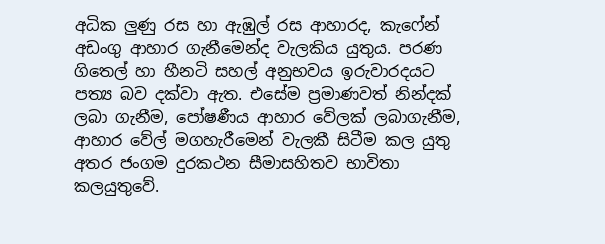අධික ලුණු රස හා ඇඹුල් රස ආහාරද, කැෆේන් අඩංගු ආහාර ගැනීමෙන්ද වැලකිය යුතුය. පරණ ගිතෙල් හා හීනටි සහල් අනුභවය ඉරුවාරදයට පත්‍ය බව දක්වා ඇත. එසේම ප්‍රමාණවත් නින්දක් ලබා ගැනීම, පෝෂණීය ආහාර වේලක් ලබාගැනීම, ආහාර වේල් මගහැරීමෙන් වැලකී සිටීම කල යුතු අතර ජංගම දුරකථන සීමාසහිතව භාවිතා කලයුතුවේ.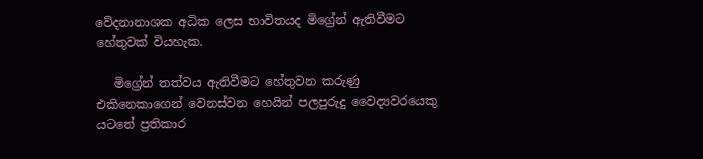වේදනානාශක අධික ලෙස භාවිතයද මිග්‍රේන් ඇතිවීමට හේතුවක් වියහැක.

   මිග්‍රේන් තත්වය ඇතිවීමට හේතුවන කරුණු එකිනෙකාගෙන් වෙනස්වන හෙයින් පලපුරුදු වෛද්‍යවරයෙකු යටතේ ප්‍රතිකාර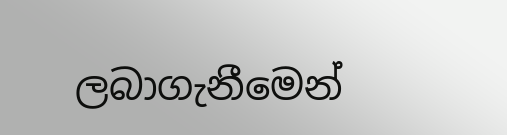ලබාගැනීමෙන්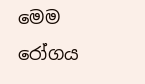මෙම රෝගය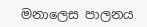මනාලෙස පාලනය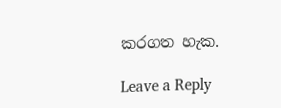කරගත හැක.

Leave a Reply